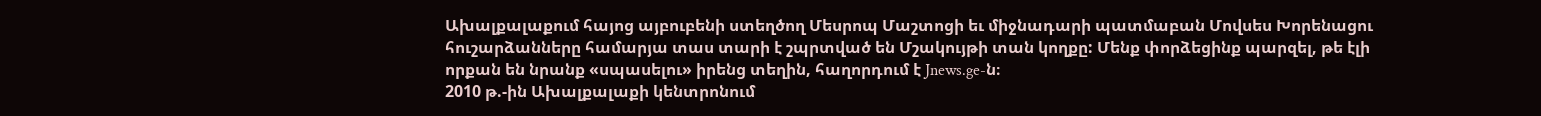Ախալքալաքում հայոց այբուբենի ստեղծող Մեսրոպ Մաշտոցի եւ միջնադարի պատմաբան Մովսես Խորենացու հուշարձանները համարյա տաս տարի է շպրտված են Մշակույթի տան կողքը: Մենք փորձեցինք պարզել, թե էլի որքան են նրանք «սպասելու» իրենց տեղին, հաղորդում է Jnews.ge-ն։
2010 թ.-ին Ախալքալաքի կենտրոնում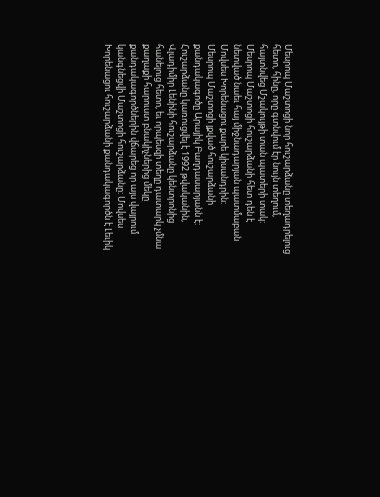Մեսրոպ Մաշտոցի նոր հուշարձանը տեղադրելուց հետո, հինը, որը գտնվում էր նույն տեղում, հայտնվեց Մշակույթի տան պատերի տակ: Մեսրոպ Մաշտոցի հուշարձանի հետ դեն է նետված նաեւ հայ միջնադարյան պատմաբան Մովսես Խորենացու քարե կիսանդրին:
Մեսրոպ Մաշտոցի լքված հուշարձանի քանդակագոծը Արայիկ Բաղդասարյանն է: Հուշարձանը կառուցվել է 1992 թվականին, Վլադիմիր Լենինի հուշարձանը կենտրոնից հանելուց հետո, եւ որպեսզի տեղը դատարկ չմնա քաղաքի հարուստ բնակիչներից մեկը քանդակագործներին վճարեց որ այս վայրում կանգնեցվի Մաշտոցի հուշարձանը: Մովսես Խորենացու հուշարձանի քանդակագործն է Լեւիկ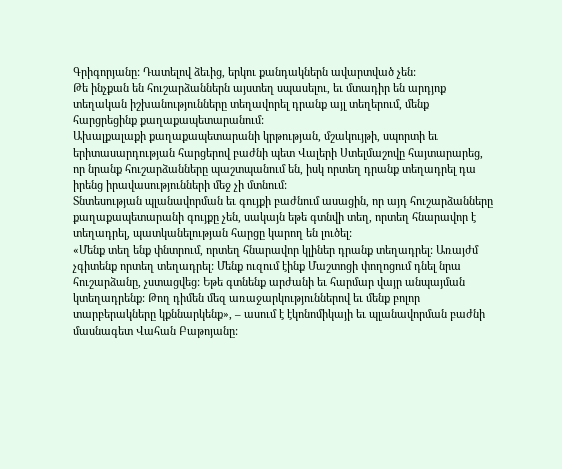Գրիգորյանը: Դատելով ձեւից, երկու քանդակներն ավարտված չեն:
Թե ինչքան են հուշարձաններն այստեղ սպասելու, եւ մտադիր են արդյոք տեղական իշխանությունները տեղավորել դրանք այլ տեղերում, մենք հարցրեցինք քաղաքապետարանում:
Ախալքալաքի քաղաքապետարանի կրթության, մշակույթի, սպորտի եւ երիտասարդության հարցերով բաժնի պետ Վալերի Ստելմաշովը հայտարարեց, որ նրանք հուշարձանները պաշտպանում են, իսկ որտեղ դրանք տեղադրել դա իրենց իրավասությունների մեջ չի մտնում:
Տնտեսության պլանավորման եւ գույքի բաժնում ասացին, որ այդ հուշարձանները քաղաքապետարանի գույքը չեն, սակայն եթե գտնվի տեղ, որտեղ հնարավոր է տեղադրել, պատկանելության հարցը կարող են լուծել:
«Մենք տեղ ենք փնտրում, որտեղ հնարավոր կլիներ դրանք տեղադրել: Առայժմ չգիտենք որտեղ տեղադրել: Մենք ուզում էինք Մաշտոցի փողոցում դնել նրա հուշարձանը, չստացվեց: Եթե գտնենք արժանի եւ հարմար վայր անպայման կտեղադրենք: Թող դիմեն մեզ առաջարկություններով եւ մենք բոլոր տարբերակները կքննարկենք», – ասում է էկոնոմիկայի եւ պլանավորման բաժնի մասնագետ Վահան Բաթոյանը: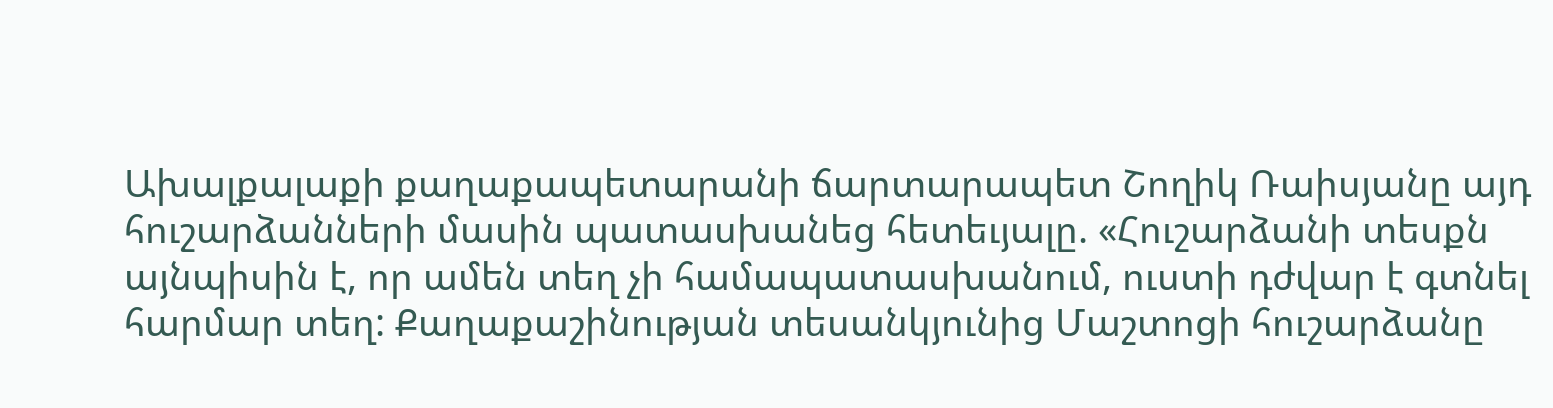Ախալքալաքի քաղաքապետարանի ճարտարապետ Շողիկ Ռաիսյանը այդ հուշարձանների մասին պատասխանեց հետեւյալը. «Հուշարձանի տեսքն այնպիսին է, որ ամեն տեղ չի համապատասխանում, ուստի դժվար է գտնել հարմար տեղ: Քաղաքաշինության տեսանկյունից Մաշտոցի հուշարձանը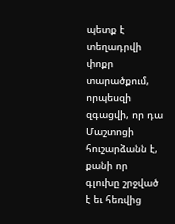պետք է տեղադրվի փոքր տարածքում, որպեսզի զգացվի, որ դա Մաշտոցի հուշարձանն է, քանի որ գլուխը շրջված է եւ հեռվից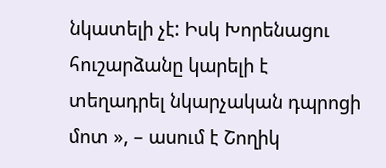նկատելի չէ: Իսկ Խորենացու հուշարձանը կարելի է տեղադրել նկարչական դպրոցի մոտ », – ասում է Շողիկ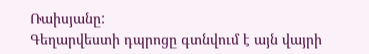Ռաիսյանը:
Գեղարվեստի դպրոցը գտնվում է այն վայրի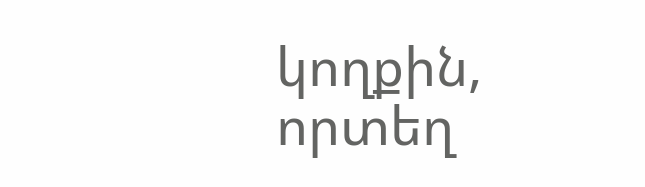կողքին, որտեղ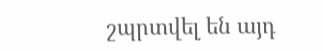շպրտվել են այդ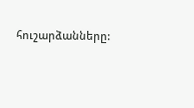հուշարձանները: